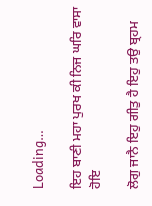Loading…

ਇਹ ਬਾਣੀ ਮਹਾ ਪੁਰਖ ਕੀ ਨਿਜ ਘਰਿ ਵਾਸਾ ਹੋਇ

ਲੋਗੁ ਜਾਨੈ ਇਹੁ ਗੀਤੁ ਹੈ ਇਹੁ ਤਉ ਬ੍ਰਹਮ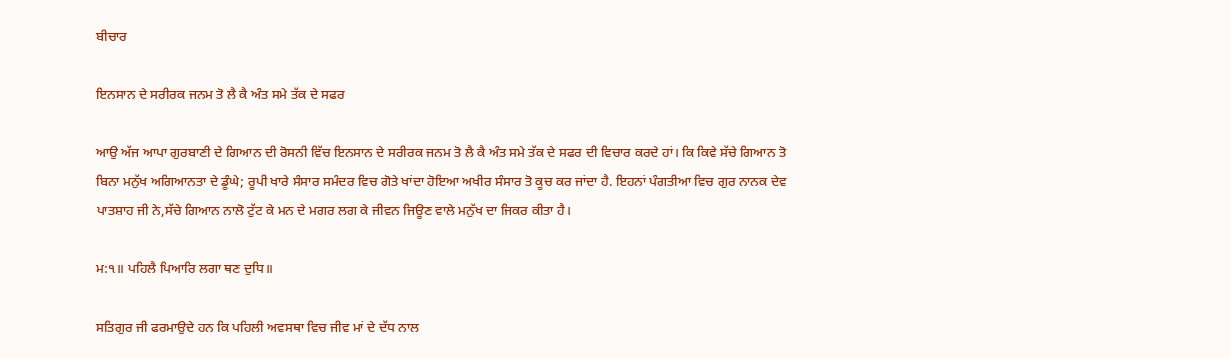ਬੀਚਾਰ

ਇਨਸਾਨ ਦੇ ਸਰੀਰਕ ਜਨਮ ਤੋ ਲੈ ਕੈ ਅੰਤ ਸਮੇ ਤੱਕ ਦੇ ਸਫਰ

ਆਉ ਅੱਜ ਆਪਾ ਗੁਰਬਾਣੀ ਦੇ ਗਿਆਨ ਦੀ ਰੋਸਨੀ ਵਿੱਚ ਇਨਸਾਨ ਦੇ ਸਰੀਰਕ ਜਨਮ ਤੋ ਲੈ ਕੈ ਅੰਤ ਸਮੇ ਤੱਕ ਦੇ ਸਫਰ ਦੀ ਵਿਚਾਰ ਕਰਦੇ ਹਾਂ। ਕਿ ਕਿਵੇ ਸੱਚੇ ਗਿਆਨ ਤੋ ਬਿਨਾ ਮਨੁੱਖ ਅਗਿਆਨਤਾ ਦੇ ਡੂੰਘੇ; ਰੂਪੀ ਖਾਰੇ ਸੰਸਾਰ ਸਮੰਦਰ ਵਿਚ ਗੋਤੇ ਖਾਂਦਾ ਹੋਇਆ ਅਖੀਰ ਸੰਸਾਰ ਤੋ ਕੂਚ ਕਰ ਜਾਂਦਾ ਹੈ. ਇਹਨਾਂ ਪੰਗਤੀਆ ਵਿਚ ਗੁਰ ਨਾਨਕ ਦੇਵ ਪਾਤਸ਼ਾਹ ਜੀ ਨੇ,ਸੱਚੇ ਗਿਆਨ ਨਾਲੋ ਟੁੱਟ ਕੇ ਮਨ ਦੇ ਮਗਰ ਲਗ ਕੇ ਜੀਵਨ ਜਿਊਣ ਵਾਲੇ ਮਨੁੱਖ ਦਾ ਜਿਕਰ ਕੀਤਾ ਹੈ।

ਮ:੧॥ ਪਹਿਲੈ ਪਿਆਰਿ ਲਗਾ ਥਣ ਦੁਧਿ॥

ਸਤਿਗੁਰ ਜੀ ਫਰਮਾਉਦੇ ਹਨ ਕਿ ਪਹਿਲੀ ਅਵਸਥਾ ਵਿਚ ਜੀਵ ਮਾਂ ਦੇ ਦੱਧ ਨਾਲ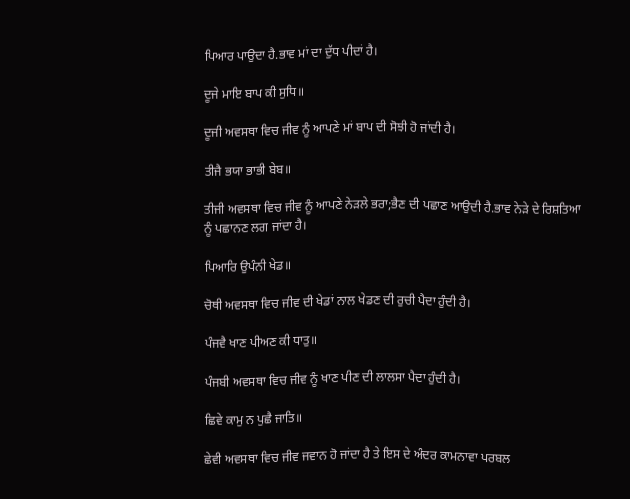ਪਿਆਰ ਪਾਉਦਾ ਹੈ.ਭਾਵ ਮਾਂ ਦਾ ਦੁੱਧ ਪੀਦਾਂ ਹੈ।

ਦੂਜੇ ਮਾਇ ਬਾਪ ਕੀ ਸੁਧਿ॥

ਦੂਜੀ ਅਵਸਥਾ ਵਿਚ ਜੀਵ ਨੂੰ ਆਪਣੇ ਮਾਂ ਬਾਪ ਦੀ ਸੋਝੀ ਹੋ ਜਾਂਦੀ ਹੈ।

ਤੀਜੈ ਭਯਾ ਭਾਭੀ ਬੇਬ॥

ਤੀਜੀ ਅਵਸਥਾ ਵਿਚ ਜੀਵ ਨੂੰ ਆਪਣੇ ਨੇੜਲੇ ਭਰਾ;ਭੈਣ ਦੀ ਪਛਾਣ ਆਉਦੀ ਹੈ.ਭਾਵ ਨੇੜੇ ਦੇ ਰਿਸ਼ਤਿਆ ਨੂੰ ਪਛਾਨਣ ਲਗ ਜਾਂਦਾ ਹੈ।

ਪਿਆਰਿ ਉਪੰਨੀ ਖੇਡ॥

ਚੋਥੀ ਅਵਸਥਾ ਵਿਚ ਜੀਵ ਦੀ ਖੇਡਾਂ ਨਾਲ ਖੇਡਣ ਦੀ ਰੁਚੀ ਪੈਦਾ ਹੁੰਦੀ ਹੈ।

ਪੰਜਵੈ ਖਾਣ ਪੀਅਣ ਕੀ ਧਾਤੁ॥

ਪੰਜਬੀ ਅਵਸਥਾ ਵਿਚ ਜੀਵ ਨੂੰ ਖਾਣ ਪੀਣ ਦੀ ਲਾਲਸਾ ਪੈਦਾ ਹੁੰਦੀ ਹੈ।

ਛਿਵੇ ਕਾਮੁ ਨ ਪੁਛੈ ਜਾਤਿ॥

ਛੇਵੀ ਅਵਸਥਾ ਵਿਚ ਜੀਵ ਜਵਾਨ ਹੋ ਜਾਂਦਾ ਹੈ ਤੇ ਇਸ ਦੇ ਅੰਦਰ ਕਾਮਨਾਵਾ ਪਰਬਲ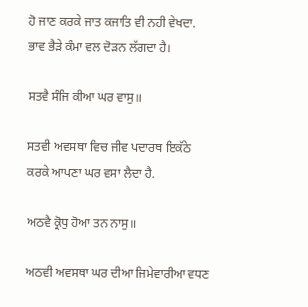ਹੋ ਜਾਣ ਕਰਕੇ ਜਾਤ ਕਜਾਤਿ ਵੀ ਨਹੀ ਵੇਖਦਾ. ਭਾਵ ਭੈੜੇ ਕੰਮਾ ਵਲ ਦੋੜਨ ਲੱਗਦਾ ਹੈ।

ਸਤਵੈ ਸੰਜਿ ਕੀਆ ਘਰ ਵਾਸੁ॥

ਸਤਵੀ ਅਵਸਥਾ ਵਿਚ ਜੀਵ ਪਦਾਰਥ ਇਕੱਠੇ ਕਰਕੇ ਆਪਣਾ ਘਰ ਵਸਾ ਲੈਦਾ ਹੈ.

ਅਠਵੈ ਕ੍ਰੋਧੁ ਹੋਆ ਤਨ ਨਾਸੁ॥

ਅਠਵੀ ਅਵਸਥਾ ਘਰ ਦੀਆ ਜਿਮੇਵਾਰੀਆ ਵਧਣ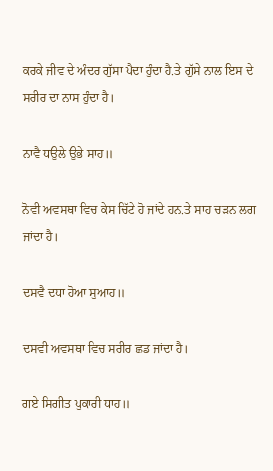ਕਰਕੇ ਜੀਵ ਦੇ ਅੰਦਰ ਗੁੱਸਾ ਪੈਦਾ ਹੁੰਦਾ ਹੈ.ਤੇ ਗੁੱਸੇ ਨਾਲ ਇਸ ਦੇ ਸਰੀਰ ਦਾ ਨਾਸ ਹੁੰਦਾ ਹੈ।

ਨਾਵੈ ਧਉਲੇ ਉਭੇ ਸਾਹ॥

ਨੋਵੀ ਅਵਸਥਾ ਵਿਚ ਕੇਸ ਚਿੱਟੇ ਹੋ ਜਾਂਦੇ ਹਨ.ਤੇ ਸਾਹ ਚੜਨ ਲਗ ਜਾਂਦਾ ਹੈ।

ਦਸਵੈ ਦਧਾ ਹੋਆ ਸੁਆਹ॥

ਦਸਵੀ ਅਵਸਥਾ ਵਿਚ ਸਰੀਰ ਛਡ ਜਾਂਦਾ ਹੈ।

ਗਏ ਸਿਗੀਤ ਪੁਕਾਰੀ ਧਾਹ॥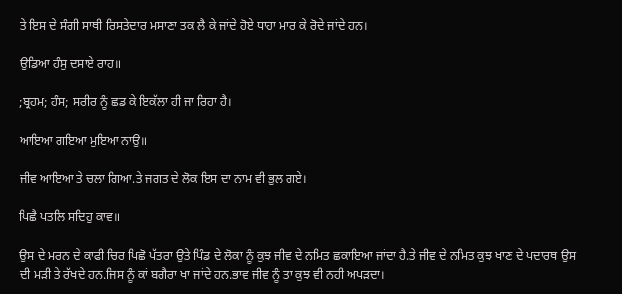ਤੇ ਇਸ ਦੇ ਸੰਗੀ ਸਾਥੀ ਰਿਸਤੇਦਾਰ ਮਸਾਣਾ ਤਕ ਲੈ ਕੇ ਜਾਂਦੇ ਹੋਏ ਧਾਹਾ ਮਾਰ ਕੇ ਰੋਦੇ ਜਾਂਦੇ ਹਨ।

ਉਡਿਆ ਹੰਸੁ ਦਸਾਏ ਰਾਹ॥

;ਬ੍ਰਹਮ; ਹੰਸ; ਸਰੀਰ ਨੂੰ ਛਡ ਕੇ ਇਕੱਲਾ ਹੀ ਜਾ ਰਿਹਾ ਹੈ।

ਆਇਆ ਗਇਆ ਮੁਇਆ ਨਾਉ॥

ਜੀਵ ਆਇਆ ਤੇ ਚਲਾ ਗਿਆ.ਤੇ ਜਗਤ ਦੇ ਲੋਕ ਇਸ ਦਾ ਨਾਮ ਵੀ ਭੁਲ ਗਏ।

ਪਿਛੈ ਪਤਲਿ ਸਦਿਹੁ ਕਾਵ॥

ਉਸ ਦੇ ਮਰਨ ਦੇ ਕਾਫੀ ਚਿਰ ਪਿਛੋ ਪੱਤਰਾ ਉਤੇ ਪਿੰਡ ਦੇ ਲੋਕਾ ਨੂੰ ਕੁਝ ਜੀਵ ਦੇ ਨਮਿਤ ਛਕਾਇਆ ਜਾਂਦਾ ਹੈ.ਤੇ ਜੀਵ ਦੇ ਨਮਿਤ ਕੁਝ ਖਾਣ ਦੇ ਪਦਾਰਥ ਉਸ ਦੀ ਮੜੀ ਤੇ ਰੱਖਦੇ ਹਨ.ਜਿਸ ਨੂੰ ਕਾਂ ਬਗੈਰਾ ਖਾ ਜਾਂਦੇ ਹਨ.ਭਾਵ ਜੀਵ ਨੂੰ ਤਾ ਕੁਝ ਵੀ ਨਹੀ ਅਪੜਦਾ।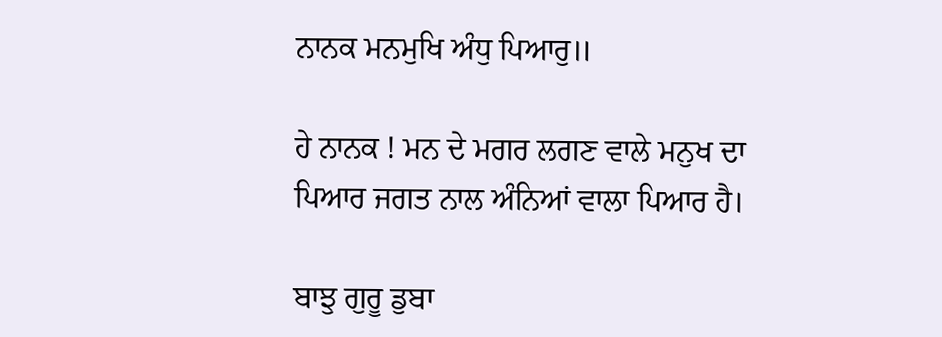ਨਾਨਕ ਮਨਮੁਖਿ ਅੰਧੁ ਪਿਆਰੁ॥

ਹੇ ਨਾਨਕ ! ਮਨ ਦੇ ਮਗਰ ਲਗਣ ਵਾਲੇ ਮਨੁਖ ਦਾ ਪਿਆਰ ਜਗਤ ਨਾਲ ਅੰਨਿਆਂ ਵਾਲਾ ਪਿਆਰ ਹੈ।

ਬਾਝੁ ਗੁਰੂ ਡੁਬਾ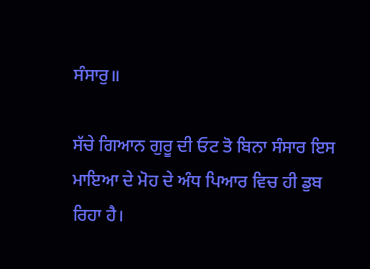ਸੰਸਾਰੁ॥

ਸੱਚੇ ਗਿਆਨ ਗੁਰੂ ਦੀ ਓਟ ਤੋ ਬਿਨਾ ਸੰਸਾਰ ਇਸ ਮਾਇਆ ਦੇ ਮੋਹ ਦੇ ਅੰਧ ਪਿਆਰ ਵਿਚ ਹੀ ਡੁਬ ਰਿਹਾ ਹੈ।